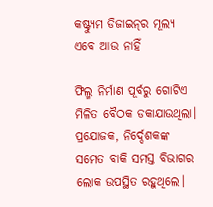କଷ୍ଟ୍ୟୁମ ଡିଜାଇନ୍‌ର ମୂଲ୍ୟ ଏବେ ଆଉ ନାହିଁ

ଫିଲ୍ମ ନିର୍ମାଣ ପୂର୍ବରୁ ଗୋଟିଏ ମିଳିତ ବୈଠକ ଡକାଯାଉଥିଲା। ପ୍ରଯୋଜକ, ନିର୍ଦ୍ଦେଶକଙ୍କ ସମେତ ବାକି ସମସ୍ତ ବିଭାଗର ଲୋକ ଉପସ୍ଥିତ ରହୁଥିଲେ।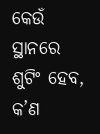କେଉଁ ସ୍ଥାନରେ ଶୁଟିଂ ହେବ, କ’ଣ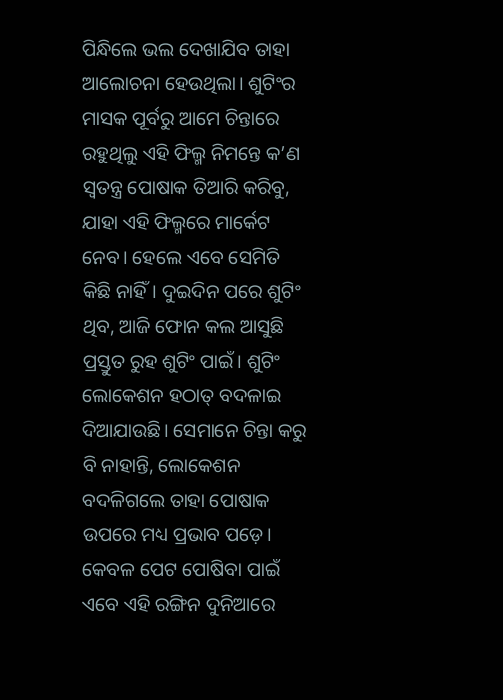ପିନ୍ଧିଲେ ଭଲ ଦେଖାଯିବ ତାହା ଆଲୋଚନା ହେଉଥିଲା। ଶୁଟିଂର ମାସକ ପୂର୍ବରୁ ଆମେ ଚିନ୍ତାରେ ରହୁଥିଲୁ ଏହି ଫିଲ୍ମ ନିମନ୍ତେ କ’ଣ ସ୍ବତନ୍ତ୍ର ପୋଷାକ ତିଆରି କରିବୁ, ଯାହା ଏହି ଫିଲ୍ମରେ ମାର୍କେଟ ନେବ। ହେଲେ ଏବେ ସେମିତି କିଛି ନାହିଁ। ଦୁଇଦିନ ପରେ ଶୁଟିଂ ଥିବ, ଆଜି ଫୋନ କଲ ଆସୁଛି ପ୍ରସ୍ତୁତ ରୁହ ଶୁଟିଂ ପାଇଁ। ଶୁଟିଂ ଲୋକେଶନ ହଠାତ୍‌ ବଦଳାଇ ଦିଆଯାଉଛି। ସେମାନେ ଚିନ୍ତା କରୁ ବି ନାହାନ୍ତି, ଲୋକେଶନ ବଦଳିଗଲେ ତାହା ପୋଷାକ ଉପରେ ମଧ୍ୟ ପ୍ରଭାବ ପଡ଼େ। କେବଳ ପେଟ ପୋଷିବା ପାଇଁ ଏବେ ଏହି ରଙ୍ଗିନ ଦୁନିଆରେ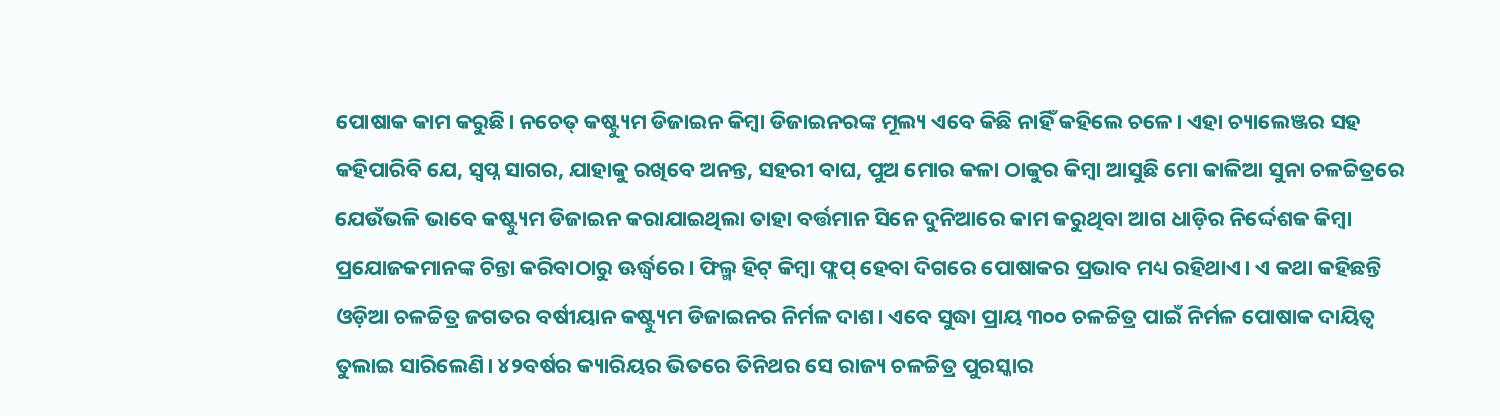ପୋଷାକ କାମ କରୁଛି। ନଚେତ୍‌ କଷ୍ଟ୍ୟୁମ ଡିଜାଇନ କିମ୍ବା ଡିଜାଇନରଙ୍କ ମୂଲ୍ୟ ଏବେ କିଛି ନାହିଁ କହିଲେ ଚଳେ। ଏହା ଚ୍ୟାଲେଞ୍ଜର ସହ କହିପାରିବି ଯେ, ସ୍ବପ୍ନ ସାଗର, ଯାହାକୁ ରଖିବେ ଅନନ୍ତ, ସହରୀ ବାଘ, ପୁଅ ମୋର କଳା ଠାକୁର କିମ୍ବା ଆସୁଛି ମୋ କାଳିଆ ସୁନା ଚଳଚ୍ଚିତ୍ରରେ ଯେଉଁଭଳି ଭାବେ କଷ୍ଟ୍ୟୁମ ଡିଜାଇନ କରାଯାଇଥିଲା ତାହା ବର୍ତ୍ତମାନ ସିନେ ଦୁନିଆରେ କାମ କରୁଥିବା ଆଗ ଧାଡ଼ିର ନିର୍ଦ୍ଦେଶକ କିମ୍ବା ପ୍ରଯୋଜକମାନଙ୍କ ଚିନ୍ତା କରିବାଠାରୁ ଊର୍ଦ୍ଧ୍ୱରେ। ଫିଲ୍ମ ହିଟ୍‌ କିମ୍ବା ଫ୍ଲପ୍‌ ହେବା ଦିଗରେ ପୋଷାକର ପ୍ରଭାବ ମଧ୍ୟ ରହିଥାଏ। ଏ କଥା କହିଛନ୍ତି ଓଡ଼ିଆ ଚଳଚ୍ଚିତ୍ର ଜଗତର ବର୍ଷୀୟାନ କଷ୍ଟ୍ୟୁମ ଡିଜାଇନର ନିର୍ମଳ ଦାଶ। ଏବେ ସୁଦ୍ଧା ପ୍ରାୟ ୩୦୦ ଚଳଚ୍ଚିତ୍ର ପାଇଁ ନିର୍ମଳ ପୋଷାକ ଦାୟିତ୍ୱ ତୁଲାଇ ସାରିଲେଣି। ୪୨ବର୍ଷର କ୍ୟାରିୟର ଭିତରେ ତିନିଥର ସେ ରାଜ୍ୟ ଚଳଚ୍ଚିତ୍ର ପୁରସ୍କାର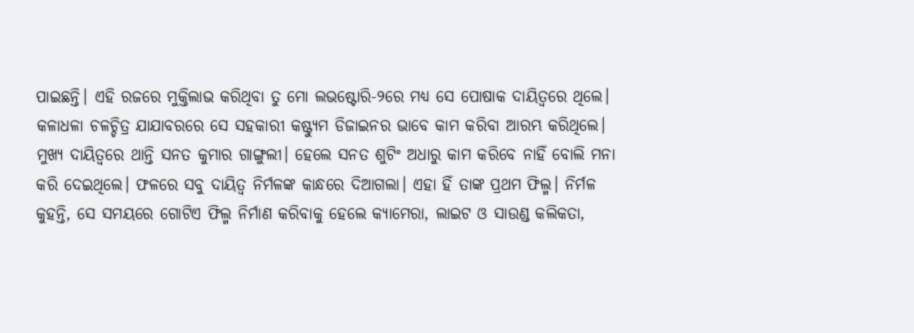ପାଇଛନ୍ତି। ଏହି ରଜରେ ମୁକ୍ତିଲାଭ କରିଥିବା ତୁ ମୋ ଲଭଷ୍ଟୋରି-୨ରେ ମଧ୍ୟ ସେ ପୋଷାକ ଦାୟିତ୍ୱରେ ଥିଲେ।
କଳାଧଳା ଚଳଚ୍ଚିତ୍ର ଯାଯାବରରେ ସେ ସହକାରୀ କଷ୍ଟ୍ୟୁମ ଡିଜାଇନର ଭାବେ କାମ କରିବା ଆରମ୍ଭ କରିଥିଲେ। ମୁଖ୍ୟ ଦାୟିତ୍ୱରେ ଥାନ୍ତି ସନତ କୁମାର ଗାଙ୍ଗୁଲୀ। ହେଲେ ସନତ ଶୁଟିଂ ଅଧାରୁ କାମ କରିବେ ନାହିଁ ବୋଲି ମନା କରି ଦେଇଥିଲେ। ଫଳରେ ସବୁ ଦାୟିତ୍ୱ ନିର୍ମଳଙ୍କ କାନ୍ଧରେ ଦିଆଗଲା। ଏହା ହିଁ ତାଙ୍କ ପ୍ରଥମ ଫିଲ୍ମ। ନିର୍ମଳ କୁହନ୍ତି, ସେ ସମୟରେ ଗୋଟିଏ ଫିଲ୍ମ ନିର୍ମାଣ କରିବାକୁ ହେଲେ କ୍ୟାମେରା, ଲାଇଟ ଓ ସାଉଣ୍ଡ କଲିକତା,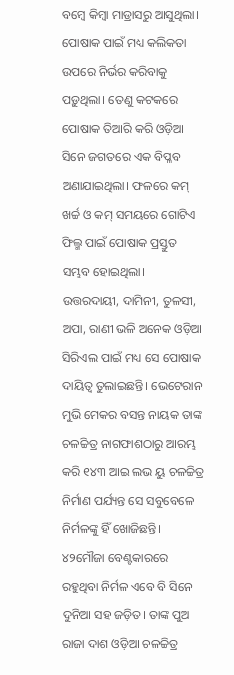ବମ୍ବେ କିମ୍ବା ମାଡ୍ରାସରୁ ଆସୁଥିଲା। ପୋଷାକ ପାଇଁ ମଧ୍ୟ କଲିକତା ଉପରେ ନିର୍ଭର କରିବାକୁ ପଡ଼ୁଥିଲା। ତେଣୁ କଟକରେ ପୋଷାକ ତିଆରି କରି ଓଡ଼ିଆ ସିନେ ଜଗତରେ ଏକ ବିପ୍ଳବ ଅଣାଯାଇଥିଲା। ଫଳରେ କମ୍‌ ଖର୍ଚ୍ଚ ଓ କମ୍‌ ସମୟରେ ଗୋଟିଏ ଫିଲ୍ମ ପାଇଁ ପୋଷାକ ପ୍ରସ୍ତୁତ ସମ୍ଭବ ହୋଇଥିଲା। ଉତ୍ତରଦାୟୀ, ଦାମିନୀ, ତୁଳସୀ, ଅପା, ରାଣୀ ଭଳି ଅନେକ ଓଡ଼ିଆ ସିରିଏଲ ପାଇଁ ମଧ୍ୟ ସେ ପୋଷାକ ଦାୟିତ୍ୱ ତୁଲାଇଛନ୍ତି। ଭେଟେରାନ ମୁଭି ମେକର ବସନ୍ତ ନାୟକ ତାଙ୍କ ଚଳଚ୍ଚିତ୍ର ନାଗଫାଶଠାରୁ ଆରମ୍ଭ କରି ୧୪୩ ଆଇ ଲଭ ୟୁ ଚଳଚ୍ଚିତ୍ର ନିର୍ମାଣ ପର୍ଯ୍ୟନ୍ତ ସେ ସବୁବେଳେ ନିର୍ମଳଙ୍କୁ ହିଁ ଖୋଜିଛନ୍ତି। ୪୨ମୌଜା ବେଣ୍ଟକାରରେ ରହୁଥିବା ନିର୍ମଳ ଏବେ ବି ସିନେ ଦୁନିଆ ସହ ଜଡ଼ିତ। ତାଙ୍କ ପୁଅ ରାଜା ଦାଶ ଓଡ଼ିଆ ଚଳଚ୍ଚିତ୍ର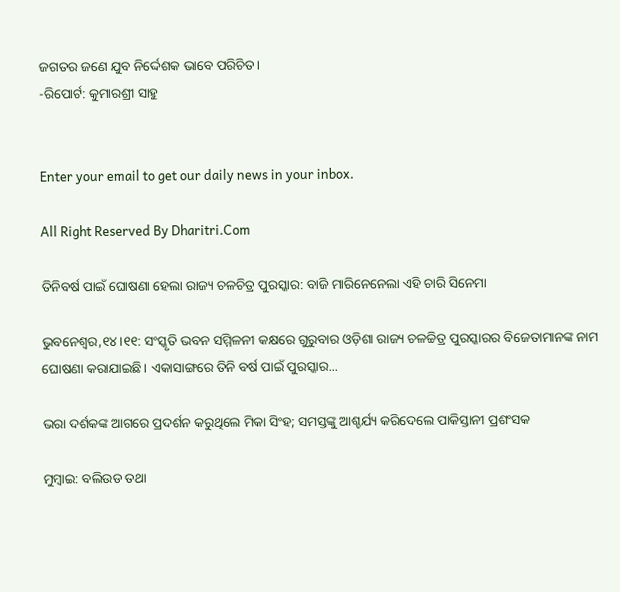ଜଗତର ଜଣେ ଯୁବ ନିର୍ଦ୍ଦେଶକ ଭାବେ ପରିଚିତ।
-ରିପୋର୍ଟ: କୁମାରଶ୍ରୀ ସାହୁ


Enter your email to get our daily news in your inbox.

All Right Reserved By Dharitri.Com

ତିନିବର୍ଷ ପାଇଁ ଘୋଷଣା ହେଲା ରାଜ୍ୟ ଚଳଚିତ୍ର ପୁରସ୍କାର: ବାଜି ମାରିନେନେଲା ଏହି ଚାରି ସିନେମା

ଭୁବନେଶ୍ୱର,୧୪।୧୧: ସଂସ୍କୃତି ଭବନ ସମ୍ମିଳନୀ କକ୍ଷରେ ଗୁରୁବାର ଓଡ଼ିଶା ରାଜ୍ୟ ଚଳଚ୍ଚିତ୍ର ପୁରସ୍କାରର ବିଜେତାମାନଙ୍କ ନାମ ଘୋଷଣା କରାଯାଇଛି। ଏକାସାଙ୍ଗରେ ତିନି ବର୍ଷ ପାଇଁ ପୁରସ୍କାର...

ଭରା ଦର୍ଶକଙ୍କ ଆଗରେ ପ୍ରଦର୍ଶନ କରୁଥିଲେ ମିକା ସିଂହ; ସମସ୍ତଙ୍କୁ ଆଶ୍ଚର୍ଯ୍ୟ କରିଦେଲେ ପାକିସ୍ତାନୀ ପ୍ରଶଂସକ

ମୁମ୍ବାଇ: ବଲିଉଡ ତଥା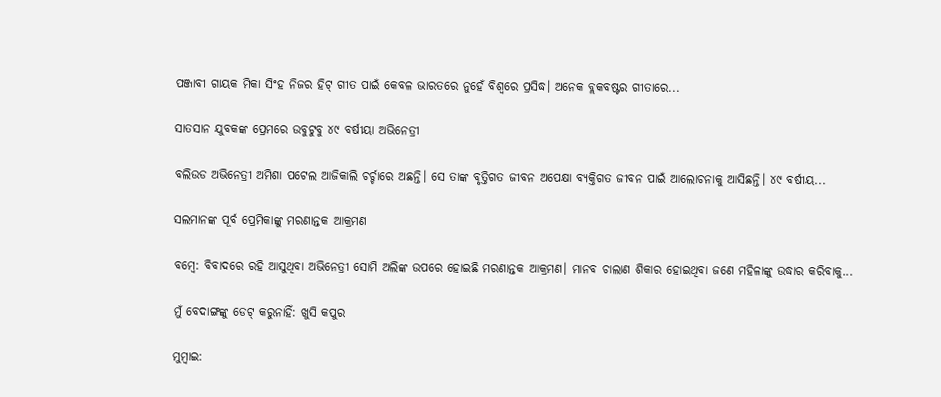ପଞ୍ଜାବୀ ଗାୟକ ମିକା ସିଂହ ନିଜର ହିଟ୍ ଗୀତ ପାଇଁ କେବଳ ଭାରତରେ ନୁହେଁ ବିଶ୍ୱରେ ପ୍ରସିଦ୍ଧ। ଅନେକ ବ୍ଲକବଷ୍ଟର ଗୀତାରେ...

ସାତସାନ ଯୁବକଙ୍କ ପ୍ରେମରେ ଉବୁଟୁବୁ ୪୯ ବର୍ଷୀୟା ଅଭିନେତ୍ରୀ

ବଲିଉଡ ଅଭିନେତ୍ରୀ ଅମିଶା ପଟେଲ ଆଜିକାଲି ଚର୍ଚ୍ଚାରେ ଅଛନ୍ତି। ସେ ତାଙ୍କ ବୃତ୍ତିଗତ ଜୀବନ ଅପେକ୍ଷା ବ୍ୟକ୍ତିଗତ ଜୀବନ ପାଇଁ ଆଲୋଚନାକୁ ଆସିଛନ୍ତି। ୪୯ ବର୍ଷୀୟ...

ସଲମାନଙ୍କ ପୂର୍ବ ପ୍ରେମିକାଙ୍କୁ ମରଣାନ୍ତକ ଆକ୍ରମଣ

ବମ୍ବେ: ବିବାଦରେ ରହି ଆସୁଥିବା ଅଭିନେତ୍ରୀ ସୋମି ଅଲିଙ୍କ ଉପରେ ହୋଇଛି ମରଣାନ୍ତକ ଆକ୍ରମଣ। ମାନବ ଚାଲାଣ ଶିକାର ହୋଇଥିବା ଜଣେ ମହିଳାଙ୍କୁ ଉଦ୍ଧାର କରିବାକୁ...

ମୁଁ ବେଦାଙ୍ଗଙ୍କୁ ଡେଟ୍‌ କରୁନାହିଁ: ଖୁସି କପୁର

ମୁମ୍ବାଇ: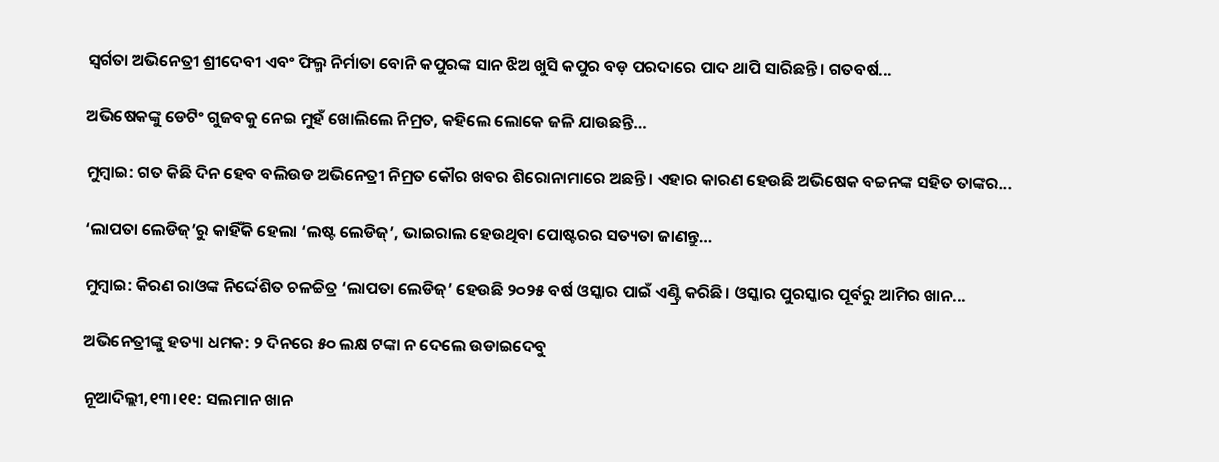ସ୍ବର୍ଗତା ଅଭିନେତ୍ରୀ ଶ୍ରୀଦେବୀ ଏବଂ ଫିଲ୍ମ ନିର୍ମାତା ବୋନି କପୁରଙ୍କ ସାନ ଝିଅ ଖୁସି କପୁର ବଡ଼ ପରଦାରେ ପାଦ ଥାପି ସାରିଛନ୍ତି। ଗତବର୍ଷ...

ଅଭିଷେକଙ୍କୁ ଡେଟିଂ ଗୁଜବକୁ ନେଇ ମୁହଁ ଖୋଲିଲେ ନିମ୍ରତ, କହିଲେ ଲୋକେ ଜଳି ଯାଉଛନ୍ତି…

ମୁମ୍ବାଇ: ଗତ କିଛି ଦିନ ହେବ ବଲିଉଡ ଅଭିନେତ୍ରୀ ନିମ୍ରତ କୌର ଖବର ଶିରୋନାମାରେ ଅଛନ୍ତି। ଏହାର କାରଣ ହେଉଛି ଅଭିଷେକ ବଚ୍ଚନଙ୍କ ସହିତ ତାଙ୍କର...

‘ଲାପତା ଲେଡିଜ୍‌’ରୁ କାହିଁକି ହେଲା ‘ଲଷ୍ଟ ଲେଡିଜ୍‌’, ଭାଇରାଲ ହେଉଥିବା ପୋଷ୍ଟରର ସତ୍ୟତା ଜାଣନ୍ତୁ…

ମୁମ୍ବାଇ: କିରଣ ରାଓଙ୍କ ନିର୍ଦ୍ଦେଶିତ ଚଳଚ୍ଚିତ୍ର ‘ଲାପତା ଲେଡିଜ୍‌’ ହେଉଛି ୨୦୨୫ ବର୍ଷ ଓସ୍କାର ପାଇଁ ଏଣ୍ଟ୍ରି କରିଛି। ଓସ୍କାର ପୁରସ୍କାର ପୂର୍ବରୁ ଆମିର ଖାନ...

ଅଭିନେତ୍ରୀଙ୍କୁ ହତ୍ୟା ଧମକ: ୨ ଦିନରେ ୫୦ ଲକ୍ଷ ଟଙ୍କା ନ ଦେଲେ ଉଡାଇଦେବୁ

ନୂଆଦିଲ୍ଲୀ,୧୩।୧୧: ସଲମାନ ଖାନ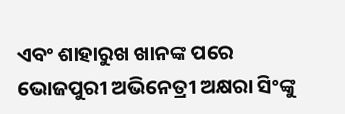ଏବଂ ଶାହାରୁଖ ଖାନଙ୍କ ପରେ ଭୋଜପୁରୀ ଅଭିନେତ୍ରୀ ଅକ୍ଷରା ସିଂଙ୍କୁ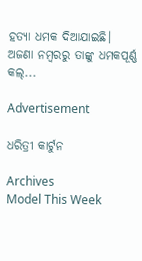ହତ୍ୟା ଧମକ ଦିଆଯାଇଛି। ଅଜଣା ନମ୍ବରରୁ ତାଙ୍କୁ ଧମକପୂର୍ଣ୍ଣ କଲ୍‌...

Advertisement

ଧରିତ୍ରୀ କାର୍ଟୁନ

Archives
Model This Week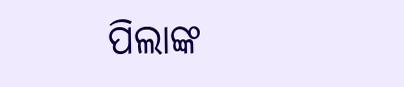ପିଲାଙ୍କ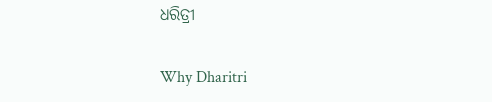ଧରିତ୍ରୀ

Why Dharitri